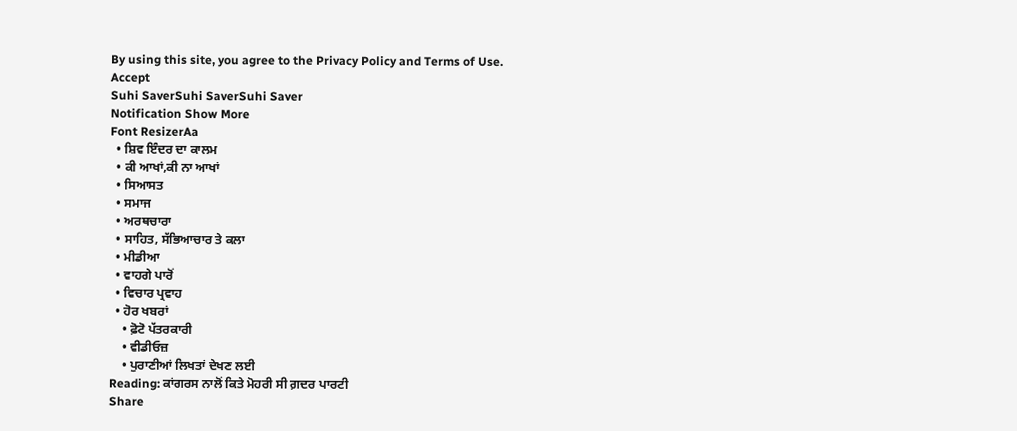By using this site, you agree to the Privacy Policy and Terms of Use.
Accept
Suhi SaverSuhi SaverSuhi Saver
Notification Show More
Font ResizerAa
  • ਸ਼ਿਵ ਇੰਦਰ ਦਾ ਕਾਲਮ
  • ਕੀ ਆਖਾਂ,ਕੀ ਨਾ ਆਖਾਂ
  • ਸਿਆਸਤ
  • ਸਮਾਜ
  • ਅਰਥਚਾਰਾ
  • ਸਾਹਿਤ, ਸੱਭਿਆਚਾਰ ਤੇ ਕਲਾ
  • ਮੀਡੀਆ
  • ਵਾਹਗੇ ਪਾਰੋਂ
  • ਵਿਚਾਰ ਪ੍ਰਵਾਹ
  • ਹੋਰ ਖਬਰਾਂ
    • ਫ਼ੋਟੋ ਪੱਤਰਕਾਰੀ
    • ਵੀਡੀਓਜ਼
    • ਪੁਰਾਣੀਆਂ ਲਿਖਤਾਂ ਦੇਖਣ ਲਈ
Reading: ਕਾਂਗਰਸ ਨਾਲੋਂ ਕਿਤੇ ਮੋਹਰੀ ਸੀ ਗ਼ਦਰ ਪਾਰਟੀ
Share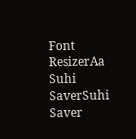Font ResizerAa
Suhi SaverSuhi Saver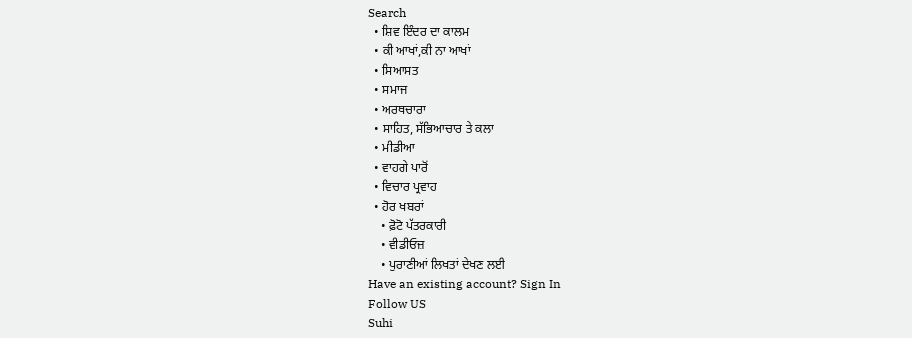Search
  • ਸ਼ਿਵ ਇੰਦਰ ਦਾ ਕਾਲਮ
  • ਕੀ ਆਖਾਂ,ਕੀ ਨਾ ਆਖਾਂ
  • ਸਿਆਸਤ
  • ਸਮਾਜ
  • ਅਰਥਚਾਰਾ
  • ਸਾਹਿਤ, ਸੱਭਿਆਚਾਰ ਤੇ ਕਲਾ
  • ਮੀਡੀਆ
  • ਵਾਹਗੇ ਪਾਰੋਂ
  • ਵਿਚਾਰ ਪ੍ਰਵਾਹ
  • ਹੋਰ ਖਬਰਾਂ
    • ਫ਼ੋਟੋ ਪੱਤਰਕਾਰੀ
    • ਵੀਡੀਓਜ਼
    • ਪੁਰਾਣੀਆਂ ਲਿਖਤਾਂ ਦੇਖਣ ਲਈ
Have an existing account? Sign In
Follow US
Suhi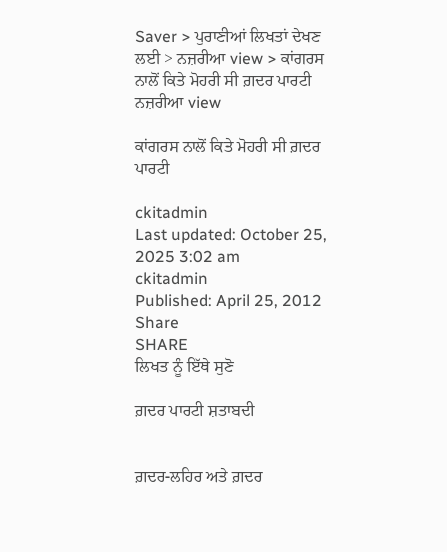Saver > ਪੁਰਾਣੀਆਂ ਲਿਖਤਾਂ ਦੇਖਣ ਲਈ > ਨਜ਼ਰੀਆ view > ਕਾਂਗਰਸ ਨਾਲੋਂ ਕਿਤੇ ਮੋਹਰੀ ਸੀ ਗ਼ਦਰ ਪਾਰਟੀ
ਨਜ਼ਰੀਆ view

ਕਾਂਗਰਸ ਨਾਲੋਂ ਕਿਤੇ ਮੋਹਰੀ ਸੀ ਗ਼ਦਰ ਪਾਰਟੀ

ckitadmin
Last updated: October 25, 2025 3:02 am
ckitadmin
Published: April 25, 2012
Share
SHARE
ਲਿਖਤ ਨੂੰ ਇੱਥੇ ਸੁਣੋ

ਗ਼ਦਰ ਪਾਰਟੀ ਸ਼ਤਾਬਦੀ


ਗ਼ਦਰ-ਲਹਿਰ ਅਤੇ ਗ਼ਦਰ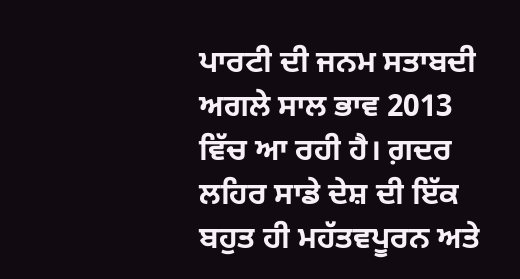ਪਾਰਟੀ ਦੀ ਜਨਮ ਸਤਾਬਦੀ ਅਗਲੇ ਸਾਲ ਭਾਵ 2013 ਵਿੱਚ ਆ ਰਹੀ ਹੈ। ਗ਼ਦਰ ਲਹਿਰ ਸਾਡੇ ਦੇਸ਼ ਦੀ ਇੱਕ ਬਹੁਤ ਹੀ ਮਹੱਤਵਪੂਰਨ ਅਤੇ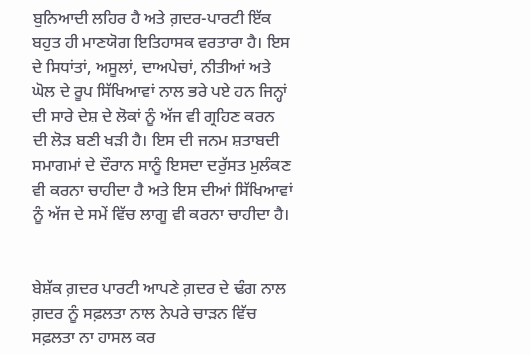ਬੁਨਿਆਦੀ ਲਹਿਰ ਹੈ ਅਤੇ ਗ਼ਦਰ-ਪਾਰਟੀ ਇੱਕ ਬਹੁਤ ਹੀ ਮਾਣਯੋਗ ਇਤਿਹਾਸਕ ਵਰਤਾਰਾ ਹੈ। ਇਸ ਦੇ ਸਿਧਾਂਤਾਂ, ਅਸੂਲਾਂ, ਦਾਅਪੇਚਾਂ, ਨੀਤੀਆਂ ਅਤੇ ਘੋਲ ਦੇ ਰੂਪ ਸਿੱਖਿਆਵਾਂ ਨਾਲ ਭਰੇ ਪਏ ਹਨ ਜਿਨ੍ਹਾਂ ਦੀ ਸਾਰੇ ਦੇਸ਼ ਦੇ ਲੋਕਾਂ ਨੂੰ ਅੱਜ ਵੀ ਗ੍ਰਹਿਣ ਕਰਨ ਦੀ ਲੋੜ ਬਣੀ ਖੜੀ ਹੈ। ਇਸ ਦੀ ਜਨਮ ਸ਼ਤਾਬਦੀ ਸਮਾਗਮਾਂ ਦੇ ਦੌਰਾਨ ਸਾਨੂੰ ਇਸਦਾ ਦਰੁੱਸਤ ਮੁਲੰਕਣ ਵੀ ਕਰਨਾ ਚਾਹੀਦਾ ਹੈ ਅਤੇ ਇਸ ਦੀਆਂ ਸਿੱਖਿਆਵਾਂ ਨੂੰ ਅੱਜ ਦੇ ਸਮੇਂ ਵਿੱਚ ਲਾਗੂ ਵੀ ਕਰਨਾ ਚਾਹੀਦਾ ਹੈ।


ਬੇਸ਼ੱਕ ਗ਼ਦਰ ਪਾਰਟੀ ਆਪਣੇ ਗ਼ਦਰ ਦੇ ਢੰਗ ਨਾਲ ਗ਼ਦਰ ਨੂੰ ਸਫ਼ਲਤਾ ਨਾਲ ਨੇਪਰੇ ਚਾੜਨ ਵਿੱਚ ਸਫ਼ਲਤਾ ਨਾ ਹਾਸਲ ਕਰ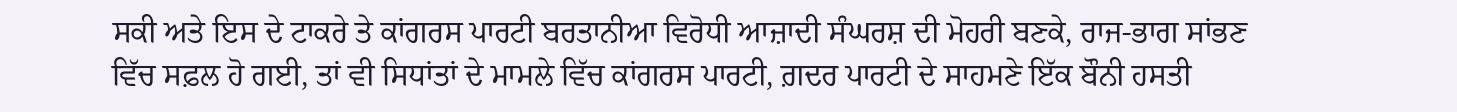ਸਕੀ ਅਤੇ ਇਸ ਦੇ ਟਾਕਰੇ ਤੇ ਕਾਂਗਰਸ ਪਾਰਟੀ ਬਰਤਾਨੀਆ ਵਿਰੋਧੀ ਆਜ਼ਾਦੀ ਸੰਘਰਸ਼ ਦੀ ਮੋਹਰੀ ਬਣਕੇ, ਰਾਜ-ਭਾਗ ਸਾਂਭਣ ਵਿੱਚ ਸਫ਼ਲ ਹੋ ਗਈ, ਤਾਂ ਵੀ ਸਿਧਾਂਤਾਂ ਦੇ ਮਾਮਲੇ ਵਿੱਚ ਕਾਂਗਰਸ ਪਾਰਟੀ, ਗ਼ਦਰ ਪਾਰਟੀ ਦੇ ਸਾਹਮਣੇ ਇੱਕ ਬੌਨੀ ਹਸਤੀ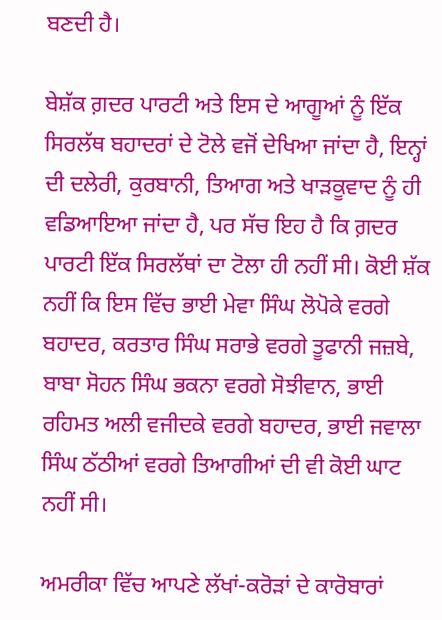ਬਣਦੀ ਹੈ।

ਬੇਸ਼ੱਕ ਗ਼ਦਰ ਪਾਰਟੀ ਅਤੇ ਇਸ ਦੇ ਆਗੂਆਂ ਨੂੰ ਇੱਕ ਸਿਰਲੱਥ ਬਹਾਦਰਾਂ ਦੇ ਟੋਲੇ ਵਜੋਂ ਦੇਖਿਆ ਜਾਂਦਾ ਹੈ, ਇਨ੍ਹਾਂ ਦੀ ਦਲੇਰੀ, ਕੁਰਬਾਨੀ, ਤਿਆਗ ਅਤੇ ਖਾੜਕੂਵਾਦ ਨੂੰ ਹੀ ਵਡਿਆਇਆ ਜਾਂਦਾ ਹੈ, ਪਰ ਸੱਚ ਇਹ ਹੈ ਕਿ ਗ਼ਦਰ ਪਾਰਟੀ ਇੱਕ ਸਿਰਲੱਥਾਂ ਦਾ ਟੋਲਾ ਹੀ ਨਹੀਂ ਸੀ। ਕੋਈ ਸ਼ੱਕ ਨਹੀਂ ਕਿ ਇਸ ਵਿੱਚ ਭਾਈ ਮੇਵਾ ਸਿੰਘ ਲੋਪੋਕੇ ਵਰਗੇ ਬਹਾਦਰ, ਕਰਤਾਰ ਸਿੰਘ ਸਰਾਭੇ ਵਰਗੇ ਤੂਫਾਨੀ ਜਜ਼ਬੇ, ਬਾਬਾ ਸੋਹਨ ਸਿੰਘ ਭਕਨਾ ਵਰਗੇ ਸੋਝੀਵਾਨ, ਭਾਈ ਰਹਿਮਤ ਅਲੀ ਵਜੀਦਕੇ ਵਰਗੇ ਬਹਾਦਰ, ਭਾਈ ਜਵਾਲਾ ਸਿੰਘ ਠੱਠੀਆਂ ਵਰਗੇ ਤਿਆਗੀਆਂ ਦੀ ਵੀ ਕੋਈ ਘਾਟ ਨਹੀਂ ਸੀ।

ਅਮਰੀਕਾ ਵਿੱਚ ਆਪਣੇ ਲੱਖਾਂ-ਕਰੋੜਾਂ ਦੇ ਕਾਰੋਬਾਰਾਂ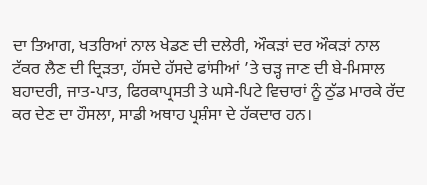ਦਾ ਤਿਆਗ, ਖਤਰਿਆਂ ਨਾਲ ਖੇਡਣ ਦੀ ਦਲੇਰੀ, ਔਕੜਾਂ ਦਰ ਔਕੜਾਂ ਨਾਲ ਟੱਕਰ ਲੈਣ ਦੀ ਦ੍ਰਿੜਤਾ, ਹੱਸਦੇ ਹੱਸਦੇ ਫਾਂਸੀਆਂ ’ਤੇ ਚੜ੍ਹ ਜਾਣ ਦੀ ਬੇ-ਮਿਸਾਲ ਬਹਾਦਰੀ, ਜਾਤ-ਪਾਤ, ਫਿਰਕਾਪ੍ਰਸਤੀ ਤੇ ਘਸੇ-ਪਿਟੇ ਵਿਚਾਰਾਂ ਨੂੰ ਠੁੱਡ ਮਾਰਕੇ ਰੱਦ ਕਰ ਦੇਣ ਦਾ ਹੌਸਲਾ, ਸਾਡੀ ਅਥਾਹ ਪ੍ਰਸ਼ੰਸਾ ਦੇ ਹੱਕਦਾਰ ਹਨ।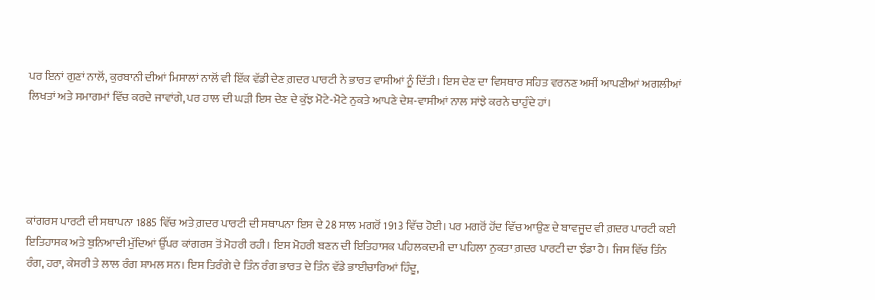ਪਰ ਇਨਾਂ ਗੁਣਾਂ ਨਾਲੋਂ, ਕੁਰਬਾਨੀ ਦੀਆਂ ਮਿਸਾਲਾਂ ਨਾਲੋਂ ਵੀ ਇੱਕ ਵੱਡੀ ਦੇਣ ਗ਼ਦਰ ਪਾਰਟੀ ਨੇ ਭਾਰਤ ਵਾਸੀਆਂ ਨੂੰ ਦਿੱਤੀ। ਇਸ ਦੇਣ ਦਾ ਵਿਸਥਾਰ ਸਹਿਤ ਵਰਨਣ ਅਸੀਂ ਆਪਣੀਆਂ ਅਗਲੀਆਂ ਲਿਖਤਾਂ ਅਤੇ ਸਮਾਗਮਾਂ ਵਿੱਚ ਕਰਦੇ ਜਾਵਾਂਗੇ, ਪਰ ਹਾਲ ਦੀ ਘੜੀ ਇਸ ਦੇਣ ਦੇ ਕੁੱਝ ਮੋਟੇ-ਮੋਟੇ ਨੁਕਤੇ ਆਪਣੇ ਦੇਸ਼-ਵਾਸੀਆਂ ਨਾਲ ਸਾਂਝੇ ਕਰਨੇ ਚਾਹੁੰਦੇ ਹਾਂ।





ਕਾਂਗਰਸ ਪਾਰਟੀ ਦੀ ਸਥਾਪਨਾ 1885 ਵਿੱਚ ਅਤੇ ਗ਼ਦਰ ਪਾਰਟੀ ਦੀ ਸਥਾਪਨਾ ਇਸ ਦੇ 28 ਸਾਲ ਮਗਰੋਂ 1913 ਵਿੱਚ ਹੋਈ। ਪਰ ਮਗਰੋਂ ਹੋਂਦ ਵਿੱਚ ਆਉਣ ਦੇ ਬਾਵਜੂਦ ਵੀ ਗ਼ਦਰ ਪਾਰਟੀ ਕਈ ਇਤਿਹਾਸਕ ਅਤੇ ਬੁਨਿਆਦੀ ਮੁੱਦਿਆਂ ਉੱਪਰ ਕਾਂਗਰਸ ਤੋਂ ਮੋਹਰੀ ਰਹੀ। ਇਸ ਮੋਹਰੀ ਬਣਨ ਦੀ ਇਤਿਹਾਸਕ ਪਹਿਲਕਦਮੀ ਦਾ ਪਹਿਲਾ ਨੁਕਤਾ ਗ਼ਦਰ ਪਾਰਟੀ ਦਾ ਝੰਡਾ ਹੈ। ਜਿਸ ਵਿੱਚ ਤਿੰਨ ਰੰਗ, ਹਰਾ, ਕੇਸਰੀ ਤੇ ਲਾਲ ਰੰਗ ਸ਼ਾਮਲ ਸਨ। ਇਸ ਤਿਰੰਗੇ ਦੇ ਤਿੰਨ ਰੰਗ ਭਾਰਤ ਦੇ ਤਿੰਨ ਵੱਡੇ ਭਾਈਚਾਰਿਆਂ ਹਿੰਦੂ,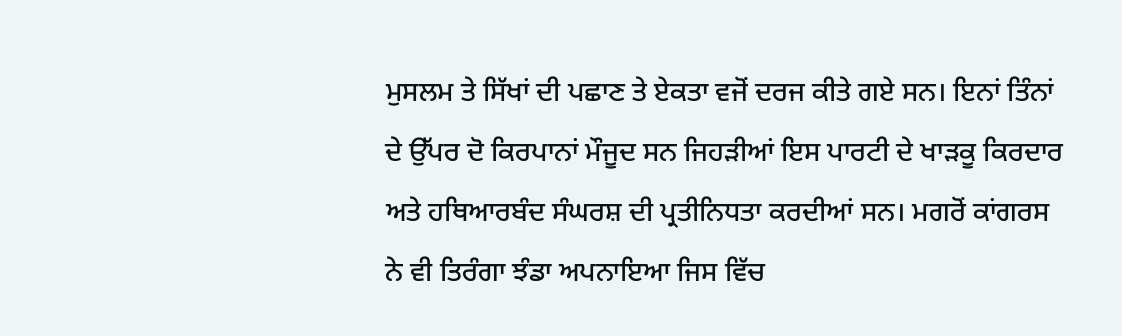ਮੁਸਲਮ ਤੇ ਸਿੱਖਾਂ ਦੀ ਪਛਾਣ ਤੇ ਏਕਤਾ ਵਜੋਂ ਦਰਜ ਕੀਤੇ ਗਏ ਸਨ। ਇਨਾਂ ਤਿੰਨਾਂ ਦੇ ਉੱਪਰ ਦੋ ਕਿਰਪਾਨਾਂ ਮੌਜੂਦ ਸਨ ਜਿਹੜੀਆਂ ਇਸ ਪਾਰਟੀ ਦੇ ਖਾੜਕੂ ਕਿਰਦਾਰ ਅਤੇ ਹਥਿਆਰਬੰਦ ਸੰਘਰਸ਼ ਦੀ ਪ੍ਰਤੀਨਿਧਤਾ ਕਰਦੀਆਂ ਸਨ। ਮਗਰੋਂ ਕਾਂਗਰਸ ਨੇ ਵੀ ਤਿਰੰਗਾ ਝੰਡਾ ਅਪਨਾਇਆ ਜਿਸ ਵਿੱਚ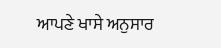ਆਪਣੇ ਖਾਸੇ ਅਨੁਸਾਰ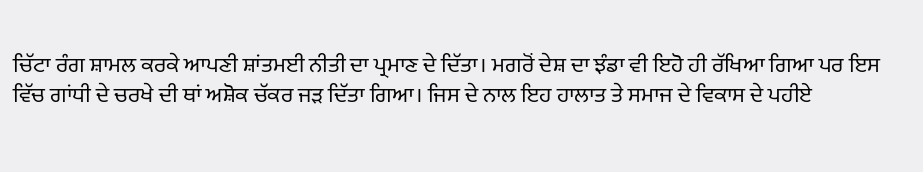ਚਿੱਟਾ ਰੰਗ ਸ਼ਾਮਲ ਕਰਕੇ ਆਪਣੀ ਸ਼ਾਂਤਮਈ ਨੀਤੀ ਦਾ ਪ੍ਰਮਾਣ ਦੇ ਦਿੱਤਾ। ਮਗਰੋਂ ਦੇਸ਼ ਦਾ ਝੰਡਾ ਵੀ ਇਹੋ ਹੀ ਰੱਖਿਆ ਗਿਆ ਪਰ ਇਸ ਵਿੱਚ ਗਾਂਧੀ ਦੇ ਚਰਖੇ ਦੀ ਥਾਂ ਅਸ਼ੋਕ ਚੱਕਰ ਜੜ ਦਿੱਤਾ ਗਿਆ। ਜਿਸ ਦੇ ਨਾਲ ਇਹ ਹਾਲਾਤ ਤੇ ਸਮਾਜ ਦੇ ਵਿਕਾਸ ਦੇ ਪਹੀਏ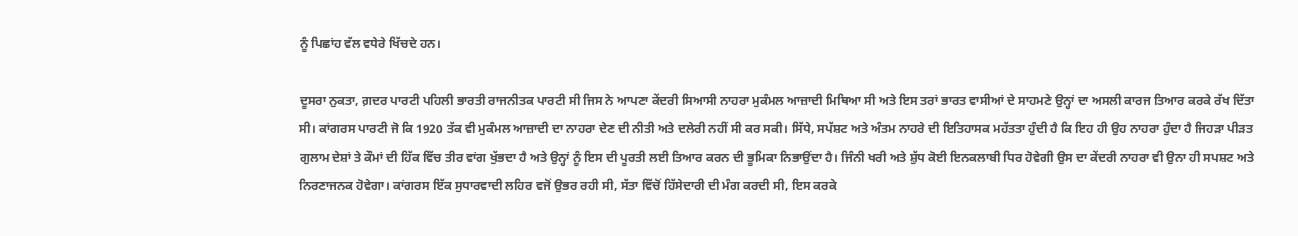ਨੂੰ ਪਿਛਾਂਹ ਵੱਲ ਵਧੇਰੇ ਖਿੱਚਦੇ ਹਨ।

ਦੂਸਰਾ ਨੁਕਤਾ, ਗ਼ਦਰ ਪਾਰਟੀ ਪਹਿਲੀ ਭਾਰਤੀ ਰਾਜਨੀਤਕ ਪਾਰਟੀ ਸੀ ਜਿਸ ਨੇ ਆਪਣਾ ਕੇਂਦਰੀ ਸਿਆਸੀ ਨਾਹਰਾ ਮੁਕੰਮਲ ਆਜ਼ਾਦੀ ਮਿਥਿਆ ਸੀ ਅਤੇ ਇਸ ਤਰਾਂ ਭਾਰਤ ਵਾਸੀਆਂ ਦੇ ਸਾਹਮਣੇ ਉਨ੍ਹਾਂ ਦਾ ਅਸਲੀ ਕਾਰਜ ਤਿਆਰ ਕਰਕੇ ਰੱਖ ਦਿੱਤਾ ਸੀ। ਕਾਂਗਰਸ ਪਾਰਟੀ ਜੋ ਕਿ 1920 ਤੱਕ ਵੀ ਮੁਕੰਮਲ ਆਜ਼ਾਦੀ ਦਾ ਨਾਹਰਾ ਦੇਣ ਦੀ ਨੀਤੀ ਅਤੇ ਦਲੇਰੀ ਨਹੀਂ ਸੀ ਕਰ ਸਕੀ। ਸਿੱਧੇ, ਸਪੱਸ਼ਟ ਅਤੇ ਅੰਤਮ ਨਾਹਰੇ ਦੀ ਇਤਿਹਾਸਕ ਮਹੱਤਤਾ ਹੁੰਦੀ ਹੈ ਕਿ ਇਹ ਹੀ ਉਹ ਨਾਹਰਾ ਹੁੰਦਾ ਹੈ ਜਿਹੜਾ ਪੀੜਤ ਗੁਲਾਮ ਦੇਸ਼ਾਂ ਤੇ ਕੌਮਾਂ ਦੀ ਹਿੱਕ ਵਿੱਚ ਤੀਰ ਵਾਂਗ ਖੁੱਭਦਾ ਹੈ ਅਤੇ ਉਨ੍ਹਾਂ ਨੂੰ ਇਸ ਦੀ ਪੂਰਤੀ ਲਈ ਤਿਆਰ ਕਰਨ ਦੀ ਭੂਮਿਕਾ ਨਿਭਾਉਂਦਾ ਹੈ। ਜਿੰਨੀ ਖਰੀ ਅਤੇ ਸ਼ੁੱਧ ਕੋਈ ਇਨਕਲਾਬੀ ਧਿਰ ਹੋਵੇਗੀ ਉਸ ਦਾ ਕੇਂਦਰੀ ਨਾਹਰਾ ਵੀ ਉਨਾ ਹੀ ਸਪਸ਼ਟ ਅਤੇ ਨਿਰਣਾਜਨਕ ਹੋਵੇਗਾ। ਕਾਂਗਰਸ ਇੱਕ ਸੁਧਾਰਵਾਦੀ ਲਹਿਰ ਵਜੋਂ ਉਭਰ ਰਹੀ ਸੀ, ਸੱਤਾ ਵਿੱਚੋਂ ਹਿੱਸੇਦਾਰੀ ਦੀ ਮੰਗ ਕਰਦੀ ਸੀ, ਇਸ ਕਰਕੇ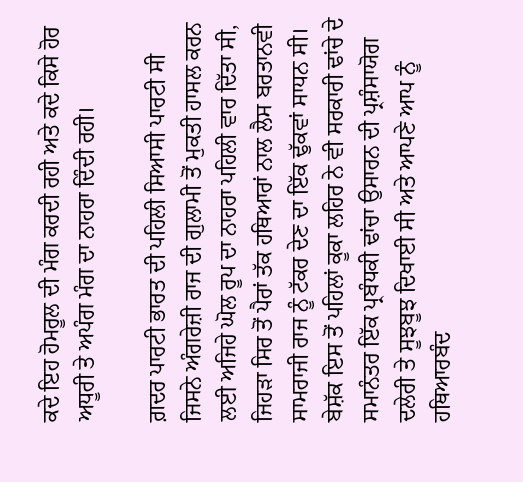ਕਦੇ ਇਹ ਹੋਮਰੂਲ ਦੀ ਮੰਗ ਕਰਦੀ ਰਹੀ ਅਤੇ ਕਦੇ ਕਿਸੇ ਹੋਰ ਅਧੂਰੀ ਤੇ ਅਪੰਗ ਮੰਗ ਦਾ ਨਾਹਰਾ ਦਿੰਦੀ ਰਹੀ।

ਗ਼ਦਰ ਪਾਰਟੀ ਭਾਰਤ ਦੀ ਪਹਿਲੀ ਸਿਆਸੀ ਪਾਰਟੀ ਸੀ ਜਿਸਨੇ ਅੰਗਰੇਜ਼ੀ ਰਾਜ ਦੀ ਗੁਲਾਮੀ ਤੋਂ ਮੁਕਤੀ ਹਾਸਲ ਕਰਨ ਲਈ ਅਜਿਹੇ ਘੋਲ ਰੂਪ ਦਾ ਨਾਹਰਾ ਪਹਿਲੀ ਵਾਰ ਦਿੱਤਾ ਸੀ, ਜਿਹੜਾ ਸਿਰ ਤੋਂ ਪੈਰਾਂ ਤੱਕ ਹਥਿਆਰਾਂ ਨਾਲ ਲੈਸ ਬਰਤਾਨਵੀ ਸਾਮਰਾਜੀ ਰਾਜ ਨੂੰ ਟੱਕਰ ਦੇਣ ਦਾ ਇੱਕ ਢੁੱਕਵਾਂ ਸਾਧਨ ਸੀ। ਬੇਸ਼ੱਕ ਇਸ ਤੋਂ ਪਹਿਲਾਂ ਕੂਕਾ ਲਹਿਰ ਨੇ ਵੀ ਸਰਕਾਰੀ ਢਾਂਚੇ ਦੇ ਸਮਾਨੰਤਰ ਇੱਕ ਪ੍ਰਬੰਧਕੀ ਢਾਂਚਾ ਉਸਾਰਨ ਦੀ ਪ੍ਰਸ਼ੰਸਾਯੋਗ ਦਲੇਰੀ ਤੇ ਸੂਝਬੂਝ ਦਿਖਾਈ ਸੀ ਅਤੇ ਆਪਣੇ ਆਪ ਨੂੰ ਹਥਿਆਰਬੰਦ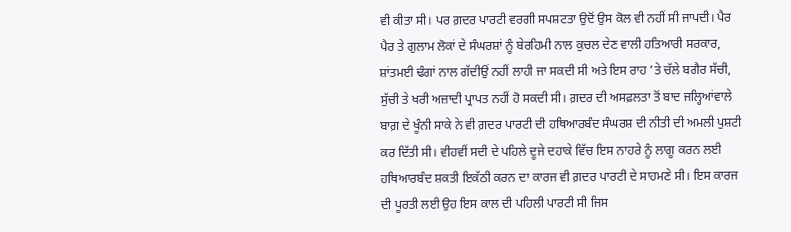ਵੀ ਕੀਤਾ ਸੀ। ਪਰ ਗ਼ਦਰ ਪਾਰਟੀ ਵਰਗੀ ਸਪਸ਼ਟਤਾ ਉਦੋਂ ਉਸ ਕੋਲ ਵੀ ਨਹੀਂ ਸੀ ਜਾਪਦੀ। ਪੈਰ ਪੈਰ ਤੇ ਗੁਲਾਮ ਲੋਕਾਂ ਦੇ ਸੰਘਰਸ਼ਾਂ ਨੂੰ ਬੇਰਹਿਮੀ ਨਾਲ ਕੁਚਲ ਦੇਣ ਵਾਲੀ ਹਤਿਆਰੀ ਸਰਕਾਰ, ਸ਼ਾਂਤਮਈ ਢੰਗਾਂ ਨਾਲ ਗੱਦੀਉਂ ਨਹੀਂ ਲਾਹੀ ਜਾ ਸਕਦੀ ਸੀ ਅਤੇ ਇਸ ਰਾਹ ’ਤੇ ਚੱਲੇ ਬਗੈਰ ਸੱਚੀ, ਸੁੱਚੀ ਤੇ ਖਰੀ ਅਜ਼ਾਦੀ ਪ੍ਰਾਪਤ ਨਹੀਂ ਹੋ ਸਕਦੀ ਸੀ। ਗ਼ਦਰ ਦੀ ਅਸਫ਼ਲਤਾ ਤੋਂ ਬਾਦ ਜਲ੍ਹਿਆਂਵਾਲੇ ਬਾਗ਼ ਦੇ ਖੂੰਨੀ ਸਾਕੇ ਨੇ ਵੀ ਗ਼ਦਰ ਪਾਰਟੀ ਦੀ ਹਥਿਆਰਬੰਦ ਸੰਘਰਸ਼ ਦੀ ਨੀਤੀ ਦੀ ਅਮਲੀ ਪੁਸ਼ਟੀ ਕਰ ਦਿੱਤੀ ਸੀ। ਵੀਹਵੀਂ ਸਦੀ ਦੇ ਪਹਿਲੇ ਦੂਜੇ ਦਹਾਕੇ ਵਿੱਚ ਇਸ ਨਾਹਰੇ ਨੂੰ ਲਾਗੂ ਕਰਨ ਲਈ ਹਥਿਆਰਬੰਦ ਸ਼ਕਤੀ ਇਕੱਠੀ ਕਰਨ ਦਾ ਕਾਰਜ ਵੀ ਗ਼ਦਰ ਪਾਰਟੀ ਦੇ ਸਾਹਮਣੇ ਸੀ। ਇਸ ਕਾਰਜ ਦੀ ਪੂਰਤੀ ਲਈ ਉਹ ਇਸ ਕਾਲ ਦੀ ਪਹਿਲੀ ਪਾਰਟੀ ਸੀ ਜਿਸ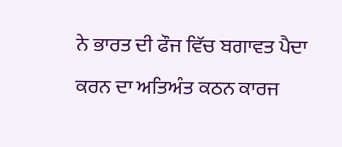ਨੇ ਭਾਰਤ ਦੀ ਫੌਜ ਵਿੱਚ ਬਗਾਵਤ ਪੈਦਾ ਕਰਨ ਦਾ ਅਤਿਅੰਤ ਕਠਨ ਕਾਰਜ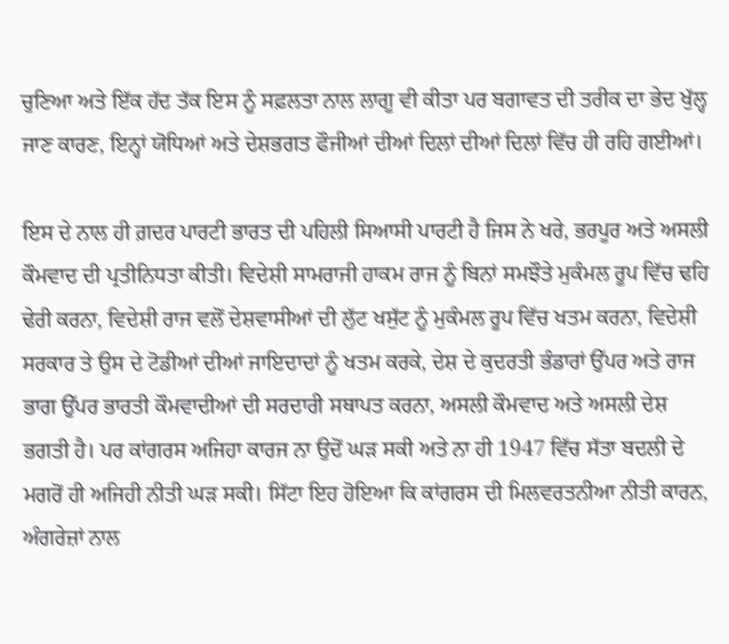ਚੁਣਿਆ ਅਤੇ ਇੱਕ ਹੱਦ ਤੱਕ ਇਸ ਨੂੰ ਸਫ਼ਲਤਾ ਨਾਲ ਲਾਗੂ ਵੀ ਕੀਤਾ ਪਰ ਬਗਾਵਤ ਦੀ ਤਰੀਕ ਦਾ ਭੇਦ ਖੁੱਲ੍ਹ ਜਾਣ ਕਾਰਣ, ਇਨ੍ਹਾਂ ਯੋਧਿਆਂ ਅਤੇ ਦੇਸ਼ਭਗਤ ਫੌਜੀਆਂ ਦੀਆਂ ਦਿਲਾਂ ਦੀਆਂ ਦਿਲਾਂ ਵਿੱਚ ਹੀ ਰਹਿ ਗਈਆਂ।

ਇਸ ਦੇ ਨਾਲ ਹੀ ਗ਼ਦਰ ਪਾਰਟੀ ਭਾਰਤ ਦੀ ਪਹਿਲੀ ਸਿਆਸੀ ਪਾਰਟੀ ਹੈ ਜਿਸ ਨੇ ਖਰੇ, ਭਰਪੂਰ ਅਤੇ ਅਸਲੀ ਕੌਮਵਾਦ ਦੀ ਪ੍ਰਤੀਨਿਧਤਾ ਕੀਤੀ। ਵਿਦੇਸ਼ੀ ਸਾਮਰਾਜੀ ਹਾਕਮ ਰਾਜ ਨੂੰ ਬਿਨਾਂ ਸਮਝੌਤੇ ਮੁਕੰਮਲ ਰੂਪ ਵਿੱਚ ਢਹਿ ਢੇਰੀ ਕਰਨਾ, ਵਿਦੇਸ਼ੀ ਰਾਜ ਵਲੋਂ ਦੇਸ਼ਵਾਸੀਆਂ ਦੀ ਲੁੱਟ ਖਸੁੱਟ ਨੂੰ ਮੁਕੰਮਲ ਰੂਪ ਵਿੱਚ ਖਤਮ ਕਰਨਾ, ਵਿਦੇਸ਼ੀ ਸਰਕਾਰ ਤੇ ਉਸ ਦੇ ਟੋਡੀਆਂ ਦੀਆਂ ਜਾਇਦਾਦਾਂ ਨੂੰ ਖਤਮ ਕਰਕੇ, ਦੇਸ਼ ਦੇ ਕੁਦਰਤੀ ਭੰਡਾਰਾਂ ਉੱਪਰ ਅਤੇ ਰਾਜ ਭਾਗ ਉੱਪਰ ਭਾਰਤੀ ਕੌਮਵਾਦੀਆਂ ਦੀ ਸਰਦਾਰੀ ਸਥਾਪਤ ਕਰਨਾ, ਅਸਲੀ ਕੌਮਵਾਦ ਅਤੇ ਅਸਲੀ ਦੇਸ਼ ਭਗਤੀ ਹੈ। ਪਰ ਕਾਂਗਰਸ ਅਜਿਹਾ ਕਾਰਜ ਨਾ ਉਦੋਂ ਘੜ ਸਕੀ ਅਤੇ ਨਾ ਹੀ 1947 ਵਿੱਚ ਸੱਤਾ ਬਦਲੀ ਦੇ ਮਗਰੋਂ ਹੀ ਅਜਿਹੀ ਨੀਤੀ ਘੜ ਸਕੀ। ਸਿੱਟਾ ਇਹ ਹੋਇਆ ਕਿ ਕਾਂਗਰਸ ਦੀ ਮਿਲਵਰਤਨੀਆ ਨੀਤੀ ਕਾਰਨ, ਅੰਗਰੇਜ਼ਾਂ ਨਾਲ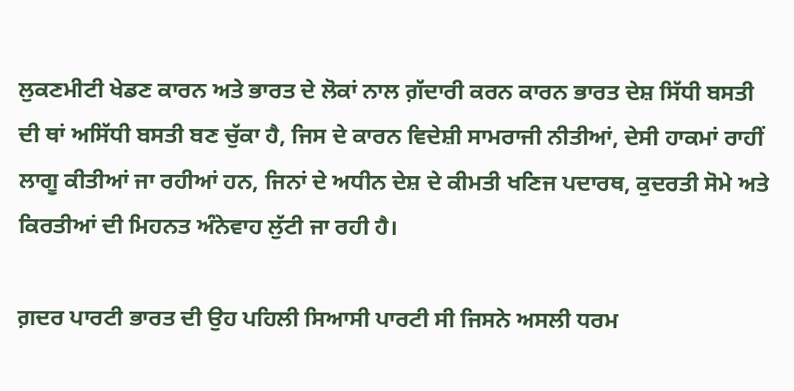ਲੁਕਣਮੀਟੀ ਖੇਡਣ ਕਾਰਨ ਅਤੇ ਭਾਰਤ ਦੇ ਲੋਕਾਂ ਨਾਲ ਗ਼ੱਦਾਰੀ ਕਰਨ ਕਾਰਨ ਭਾਰਤ ਦੇਸ਼ ਸਿੱਧੀ ਬਸਤੀ ਦੀ ਥਾਂ ਅਸਿੱਧੀ ਬਸਤੀ ਬਣ ਚੁੱਕਾ ਹੈ, ਜਿਸ ਦੇ ਕਾਰਨ ਵਿਦੇਸ਼ੀ ਸਾਮਰਾਜੀ ਨੀਤੀਆਂ, ਦੇਸੀ ਹਾਕਮਾਂ ਰਾਹੀਂ ਲਾਗੂ ਕੀਤੀਆਂ ਜਾ ਰਹੀਆਂ ਹਨ, ਜਿਨਾਂ ਦੇ ਅਧੀਨ ਦੇਸ਼ ਦੇ ਕੀਮਤੀ ਖਣਿਜ ਪਦਾਰਥ, ਕੁਦਰਤੀ ਸੋਮੇ ਅਤੇ ਕਿਰਤੀਆਂ ਦੀ ਮਿਹਨਤ ਅੰਨੇਵਾਹ ਲੁੱਟੀ ਜਾ ਰਹੀ ਹੈ।

ਗ਼ਦਰ ਪਾਰਟੀ ਭਾਰਤ ਦੀ ਉਹ ਪਹਿਲੀ ਸਿਆਸੀ ਪਾਰਟੀ ਸੀ ਜਿਸਨੇ ਅਸਲੀ ਧਰਮ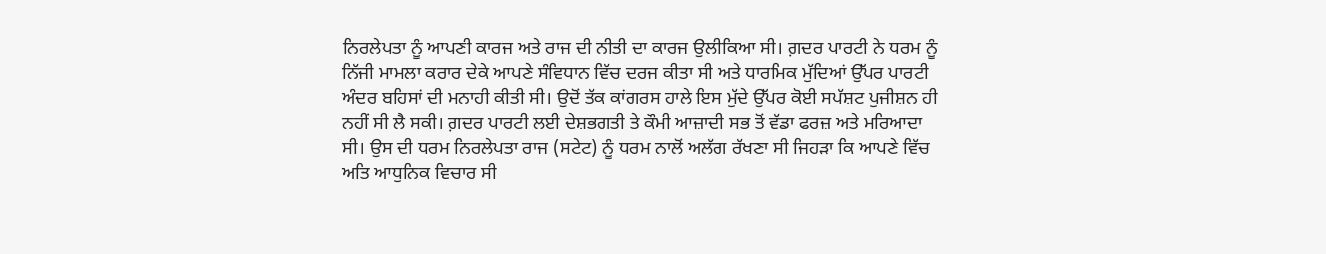ਨਿਰਲੇਪਤਾ ਨੂੰ ਆਪਣੀ ਕਾਰਜ ਅਤੇ ਰਾਜ ਦੀ ਨੀਤੀ ਦਾ ਕਾਰਜ ਉਲੀਕਿਆ ਸੀ। ਗ਼ਦਰ ਪਾਰਟੀ ਨੇ ਧਰਮ ਨੂੰ ਨਿੱਜੀ ਮਾਮਲਾ ਕਰਾਰ ਦੇਕੇ ਆਪਣੇ ਸੰਵਿਧਾਨ ਵਿੱਚ ਦਰਜ ਕੀਤਾ ਸੀ ਅਤੇ ਧਾਰਮਿਕ ਮੁੱਦਿਆਂ ਉੱਪਰ ਪਾਰਟੀ ਅੰਦਰ ਬਹਿਸਾਂ ਦੀ ਮਨਾਹੀ ਕੀਤੀ ਸੀ। ਉਦੋਂ ਤੱਕ ਕਾਂਗਰਸ ਹਾਲੇ ਇਸ ਮੁੱਦੇ ਉੱਪਰ ਕੋਈ ਸਪੱਸ਼ਟ ਪੁਜੀਸ਼ਨ ਹੀ ਨਹੀਂ ਸੀ ਲੈ ਸਕੀ। ਗ਼ਦਰ ਪਾਰਟੀ ਲਈ ਦੇਸ਼ਭਗਤੀ ਤੇ ਕੌਮੀ ਆਜ਼ਾਦੀ ਸਭ ਤੋਂ ਵੱਡਾ ਫਰਜ਼ ਅਤੇ ਮਰਿਆਦਾ ਸੀ। ਉਸ ਦੀ ਧਰਮ ਨਿਰਲੇਪਤਾ ਰਾਜ (ਸਟੇਟ) ਨੂੰ ਧਰਮ ਨਾਲੋਂ ਅਲੱਗ ਰੱਖਣਾ ਸੀ ਜਿਹੜਾ ਕਿ ਆਪਣੇ ਵਿੱਚ ਅਤਿ ਆਧੁਨਿਕ ਵਿਚਾਰ ਸੀ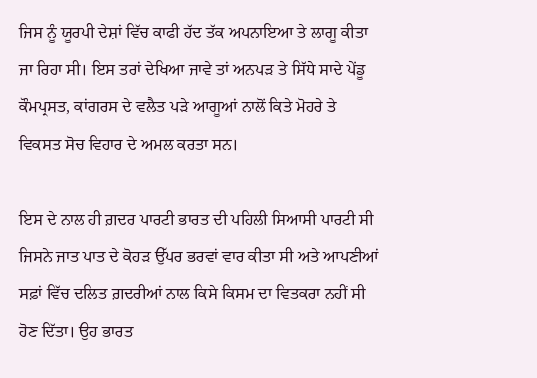ਜਿਸ ਨੂੰ ਯੂਰਪੀ ਦੇਸ਼ਾਂ ਵਿੱਚ ਕਾਫੀ ਹੱਦ ਤੱਕ ਅਪਨਾਇਆ ਤੇ ਲਾਗੂ ਕੀਤਾ ਜਾ ਰਿਹਾ ਸੀ। ਇਸ ਤਰਾਂ ਦੇਖਿਆ ਜਾਵੇ ਤਾਂ ਅਨਪੜ ਤੇ ਸਿੱਧੇ ਸਾਦੇ ਪੇਂਡੂ ਕੌਮਪ੍ਰਸਤ, ਕਾਂਗਰਸ ਦੇ ਵਲੈਤ ਪੜੇ ਆਗੂਆਂ ਨਾਲੋਂ ਕਿਤੇ ਮੋਹਰੇ ਤੇ ਵਿਕਸਤ ਸੋਚ ਵਿਹਾਰ ਦੇ ਅਮਲ ਕਰਤਾ ਸਨ।

ਇਸ ਦੇ ਨਾਲ ਹੀ ਗ਼ਦਰ ਪਾਰਟੀ ਭਾਰਤ ਦੀ ਪਹਿਲੀ ਸਿਆਸੀ ਪਾਰਟੀ ਸੀ ਜਿਸਨੇ ਜਾਤ ਪਾਤ ਦੇ ਕੋਹੜ ਉੱਪਰ ਭਰਵਾਂ ਵਾਰ ਕੀਤਾ ਸੀ ਅਤੇ ਆਪਣੀਆਂ ਸਫ਼ਾਂ ਵਿੱਚ ਦਲਿਤ ਗ਼ਦਰੀਆਂ ਨਾਲ ਕਿਸੇ ਕਿਸਮ ਦਾ ਵਿਤਕਰਾ ਨਹੀਂ ਸੀ ਹੋਣ ਦਿੱਤਾ। ਉਹ ਭਾਰਤ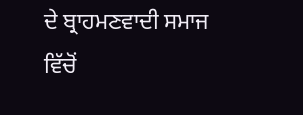ਦੇ ਬ੍ਰਾਹਮਣਵਾਦੀ ਸਮਾਜ ਵਿੱਚੋਂ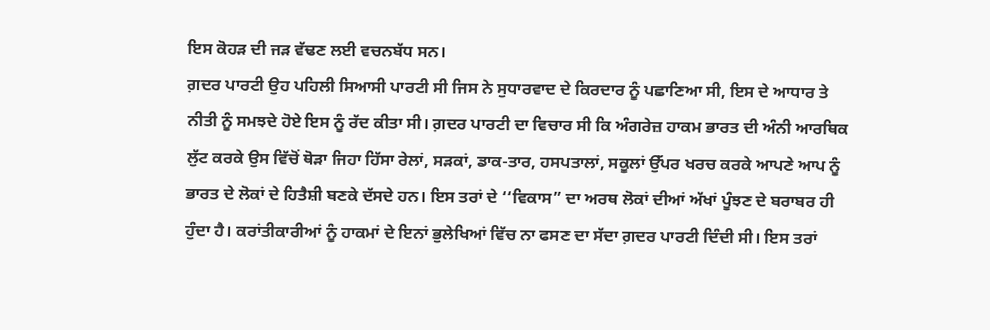ਇਸ ਕੋਹੜ ਦੀ ਜੜ ਵੱਢਣ ਲਈ ਵਚਨਬੱਧ ਸਨ।
ਗ਼ਦਰ ਪਾਰਟੀ ਉਹ ਪਹਿਲੀ ਸਿਆਸੀ ਪਾਰਟੀ ਸੀ ਜਿਸ ਨੇ ਸੁਧਾਰਵਾਦ ਦੇ ਕਿਰਦਾਰ ਨੂੰ ਪਛਾਣਿਆ ਸੀ, ਇਸ ਦੇ ਆਧਾਰ ਤੇ ਨੀਤੀ ਨੂੰ ਸਮਝਦੇ ਹੋਏ ਇਸ ਨੂੰ ਰੱਦ ਕੀਤਾ ਸੀ। ਗ਼ਦਰ ਪਾਰਟੀ ਦਾ ਵਿਚਾਰ ਸੀ ਕਿ ਅੰਗਰੇਜ਼ ਹਾਕਮ ਭਾਰਤ ਦੀ ਅੰਨੀ ਆਰਥਿਕ ਲੁੱਟ ਕਰਕੇ ਉਸ ਵਿੱਚੋਂ ਥੋੜਾ ਜਿਹਾ ਹਿੱਸਾ ਰੇਲਾਂ, ਸੜਕਾਂ, ਡਾਕ-ਤਾਰ, ਹਸਪਤਾਲਾਂ, ਸਕੂਲਾਂ ਉੱਪਰ ਖਰਚ ਕਰਕੇ ਆਪਣੇ ਆਪ ਨੂੰ ਭਾਰਤ ਦੇ ਲੋਕਾਂ ਦੇ ਹਿਤੈਸ਼ੀ ਬਣਕੇ ਦੱਸਦੇ ਹਨ। ਇਸ ਤਰਾਂ ਦੇ ‘‘ਵਿਕਾਸ” ਦਾ ਅਰਥ ਲੋਕਾਂ ਦੀਆਂ ਅੱਖਾਂ ਪੂੰਝਣ ਦੇ ਬਰਾਬਰ ਹੀ ਹੁੰਦਾ ਹੈ। ਕਰਾਂਤੀਕਾਰੀਆਂ ਨੂੰ ਹਾਕਮਾਂ ਦੇ ਇਨਾਂ ਭੁਲੇਖਿਆਂ ਵਿੱਚ ਨਾ ਫਸਣ ਦਾ ਸੱਦਾ ਗ਼ਦਰ ਪਾਰਟੀ ਦਿੰਦੀ ਸੀ। ਇਸ ਤਰਾਂ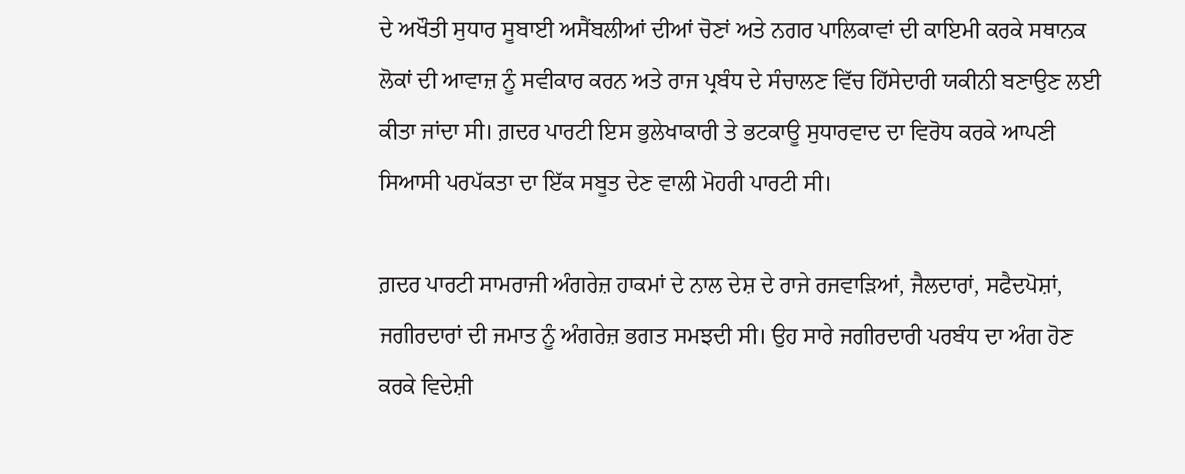ਦੇ ਅਖੌਤੀ ਸੁਧਾਰ ਸੂਬਾਈ ਅਸੈਂਬਲੀਆਂ ਦੀਆਂ ਚੋਣਾਂ ਅਤੇ ਨਗਰ ਪਾਲਿਕਾਵਾਂ ਦੀ ਕਾਇਮੀ ਕਰਕੇ ਸਥਾਨਕ ਲੋਕਾਂ ਦੀ ਆਵਾਜ਼ ਨੂੰ ਸਵੀਕਾਰ ਕਰਨ ਅਤੇ ਰਾਜ ਪ੍ਰਬੰਧ ਦੇ ਸੰਚਾਲਣ ਵਿੱਚ ਹਿੱਸੇਦਾਰੀ ਯਕੀਨੀ ਬਣਾਉਣ ਲਈ ਕੀਤਾ ਜਾਂਦਾ ਸੀ। ਗ਼ਦਰ ਪਾਰਟੀ ਇਸ ਭੁਲੇਖਾਕਾਰੀ ਤੇ ਭਟਕਾਊ ਸੁਧਾਰਵਾਦ ਦਾ ਵਿਰੋਧ ਕਰਕੇ ਆਪਣੀ ਸਿਆਸੀ ਪਰਪੱਕਤਾ ਦਾ ਇੱਕ ਸਬੂਤ ਦੇਣ ਵਾਲੀ ਮੋਹਰੀ ਪਾਰਟੀ ਸੀ।

ਗ਼ਦਰ ਪਾਰਟੀ ਸਾਮਰਾਜੀ ਅੰਗਰੇਜ਼ ਹਾਕਮਾਂ ਦੇ ਨਾਲ ਦੇਸ਼ ਦੇ ਰਾਜੇ ਰਜਵਾੜਿਆਂ, ਜੈਲਦਾਰਾਂ, ਸਫੈਦਪੋਸ਼ਾਂ, ਜਗੀਰਦਾਰਾਂ ਦੀ ਜਮਾਤ ਨੂੰ ਅੰਗਰੇਜ਼ ਭਗਤ ਸਮਝਦੀ ਸੀ। ਉਹ ਸਾਰੇ ਜਗੀਰਦਾਰੀ ਪਰਬੰਧ ਦਾ ਅੰਗ ਹੋਣ ਕਰਕੇ ਵਿਦੇਸ਼ੀ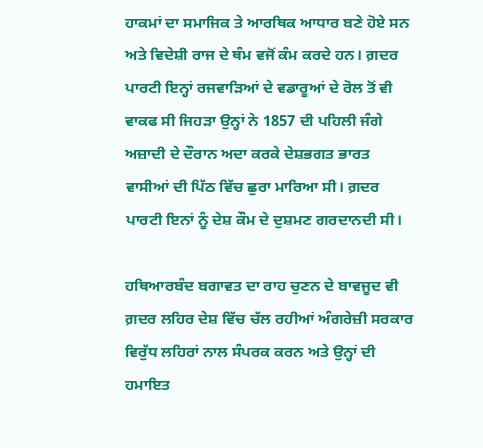ਹਾਕਮਾਂ ਦਾ ਸਮਾਜਿਕ ਤੇ ਆਰਥਿਕ ਆਧਾਰ ਬਣੇ ਹੋਏ ਸਨ ਅਤੇ ਵਿਦੇਸ਼ੀ ਰਾਜ ਦੇ ਥੰਮ ਵਜੋਂ ਕੰਮ ਕਰਦੇ ਹਨ। ਗ਼ਦਰ ਪਾਰਟੀ ਇਨ੍ਹਾਂ ਰਜਵਾੜਿਆਂ ਦੇ ਵਡਾਰੂਆਂ ਦੇ ਰੋਲ ਤੋਂ ਵੀ ਵਾਕਫ ਸੀ ਜਿਹੜਾ ਉਨ੍ਹਾਂ ਨੇ 1857 ਦੀ ਪਹਿਲੀ ਜੰਗੇ ਅਜ਼ਾਦੀ ਦੇ ਦੌਰਾਨ ਅਦਾ ਕਰਕੇ ਦੇਸ਼ਭਗਤ ਭਾਰਤ ਵਾਸੀਆਂ ਦੀ ਪਿੱਠ ਵਿੱਚ ਛੁਰਾ ਮਾਰਿਆ ਸੀ। ਗ਼ਦਰ ਪਾਰਟੀ ਇਨਾਂ ਨੂੰ ਦੇਸ਼ ਕੌਮ ਦੇ ਦੁਸ਼ਮਣ ਗਰਦਾਨਦੀ ਸੀ।

ਹਥਿਆਰਬੰਦ ਬਗਾਵਤ ਦਾ ਰਾਹ ਚੁਣਨ ਦੇ ਬਾਵਜੂਦ ਵੀ ਗ਼ਦਰ ਲਹਿਰ ਦੇਸ਼ ਵਿੱਚ ਚੱਲ ਰਹੀਆਂ ਅੰਗਰੇਜ਼ੀ ਸਰਕਾਰ ਵਿਰੁੱਧ ਲਹਿਰਾਂ ਨਾਲ ਸੰਪਰਕ ਕਰਨ ਅਤੇ ਉਨ੍ਹਾਂ ਦੀ ਹਮਾਇਤ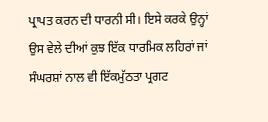ਪ੍ਰਾਪਤ ਕਰਨ ਦੀ ਧਾਰਨੀ ਸੀ। ਇਸੇ ਕਰਕੇ ਉਨ੍ਹਾਂ ਉਸ ਵੇਲੇ ਦੀਆਂ ਕੁਝ ਇੱਕ ਧਾਰਮਿਕ ਲਹਿਰਾਂ ਜਾਂ ਸੰਘਰਸ਼ਾਂ ਨਾਲ ਵੀ ਇੱਕਮੁੱਠਤਾ ਪ੍ਰਗਟ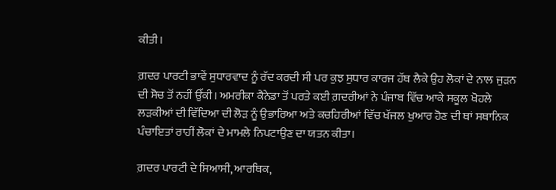ਕੀਤੀ।

ਗ਼ਦਰ ਪਾਰਟੀ ਭਾਵੇਂ ਸੁਧਾਰਵਾਦ ਨੂੰ ਰੱਦ ਕਰਦੀ ਸੀ ਪਰ ਕੁਝ ਸੁਧਾਰ ਕਾਰਜ ਹੱਥ ਲੈਕੇ ਉਹ ਲੋਕਾਂ ਦੇ ਨਾਲ ਜੁੜਨ ਦੀ ਸੋਚ ਤੋਂ ਨਹੀਂ ਉੱਕੀ। ਅਮਰੀਕਾ ਕੈਨੇਡਾ ਤੋਂ ਪਰਤੇ ਕਈ ਗ਼ਦਰੀਆਂ ਨੇ ਪੰਜਾਬ ਵਿੱਚ ਆਕੇ ਸਕੂਲ ਖੋਹਲੇ ਲੜਕੀਆਂ ਦੀ ਵਿੱਦਿਆ ਦੀ ਲੋੜ ਨੂੰ ਉਭਾਰਿਆ ਅਤੇ ਕਚਹਿਰੀਆਂ ਵਿੱਚ ਖੱਜਲ ਖੁਆਰ ਹੋਣ ਦੀ ਥਾਂ ਸਥਾਨਿਕ ਪੰਚਾਇਤਾਂ ਰਾਹੀਂ ਲੋਕਾਂ ਦੇ ਮਾਮਲੇ ਨਿਪਟਾਉਣ ਦਾ ਯਤਨ ਕੀਤਾ।

ਗ਼ਦਰ ਪਾਰਟੀ ਦੇ ਸਿਆਸੀ, ਆਰਥਿਕ,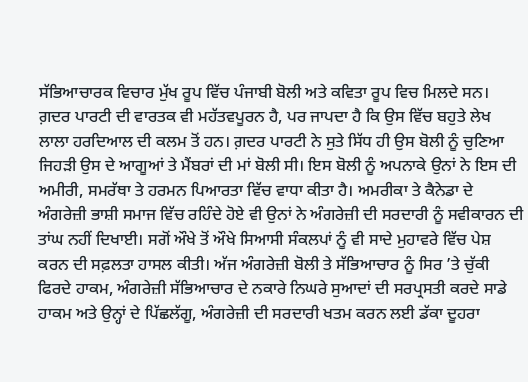ਸੱਭਿਆਚਾਰਕ ਵਿਚਾਰ ਮੁੱਖ ਰੂਪ ਵਿੱਚ ਪੰਜਾਬੀ ਬੋਲੀ ਅਤੇ ਕਵਿਤਾ ਰੂਪ ਵਿਚ ਮਿਲਦੇ ਸਨ। ਗ਼ਦਰ ਪਾਰਟੀ ਦੀ ਵਾਰਤਕ ਵੀ ਮਹੱਤਵਪੂਰਨ ਹੈ, ਪਰ ਜਾਪਦਾ ਹੈ ਕਿ ਉਸ ਵਿੱਚ ਬਹੁਤੇ ਲੇਖ ਲਾਲਾ ਹਰਦਿਆਲ ਦੀ ਕਲਮ ਤੋਂ ਹਨ। ਗ਼ਦਰ ਪਾਰਟੀ ਨੇ ਸੁਤੇ ਸਿੱਧ ਹੀ ਉਸ ਬੋਲੀ ਨੂੰ ਚੁਣਿਆ ਜਿਹੜੀ ਉਸ ਦੇ ਆਗੂਆਂ ਤੇ ਮੈਂਬਰਾਂ ਦੀ ਮਾਂ ਬੋਲੀ ਸੀ। ਇਸ ਬੋਲੀ ਨੂੰ ਅਪਨਾਕੇ ਉਨਾਂ ਨੇ ਇਸ ਦੀ ਅਮੀਰੀ, ਸਮਰੱਥਾ ਤੇ ਹਰਮਨ ਪਿਆਰਤਾ ਵਿੱਚ ਵਾਧਾ ਕੀਤਾ ਹੈ। ਅਮਰੀਕਾ ਤੇ ਕੈਨੇਡਾ ਦੇ ਅੰਗਰੇਜ਼ੀ ਭਾਸ਼ੀ ਸਮਾਜ ਵਿੱਚ ਰਹਿੰਦੇ ਹੋਏ ਵੀ ਉਨਾਂ ਨੇ ਅੰਗਰੇਜ਼ੀ ਦੀ ਸਰਦਾਰੀ ਨੂੰ ਸਵੀਕਾਰਨ ਦੀ ਤਾਂਘ ਨਹੀਂ ਦਿਖਾਈ। ਸਗੋਂ ਔਖੇ ਤੋਂ ਔਖੇ ਸਿਆਸੀ ਸੰਕਲਪਾਂ ਨੂੰ ਵੀ ਸਾਦੇ ਮੁਹਾਵਰੇ ਵਿੱਚ ਪੇਸ਼ ਕਰਨ ਦੀ ਸਫ਼ਲਤਾ ਹਾਸਲ ਕੀਤੀ। ਅੱਜ ਅੰਗਰੇਜ਼ੀ ਬੋਲੀ ਤੇ ਸੱਭਿਆਚਾਰ ਨੂੰ ਸਿਰ ’ਤੇ ਚੁੱਕੀ ਫਿਰਦੇ ਹਾਕਮ, ਅੰਗਰੇਜ਼ੀ ਸੱਭਿਆਚਾਰ ਦੇ ਨਕਾਰੇ ਨਿਘਰੇ ਸੁਆਦਾਂ ਦੀ ਸਰਪ੍ਰਸਤੀ ਕਰਦੇ ਸਾਡੇ ਹਾਕਮ ਅਤੇ ਉਨ੍ਹਾਂ ਦੇ ਪਿੱਛਲੱਗੂ, ਅੰਗਰੇਜ਼ੀ ਦੀ ਸਰਦਾਰੀ ਖਤਮ ਕਰਨ ਲਈ ਡੱਕਾ ਦੂਹਰਾ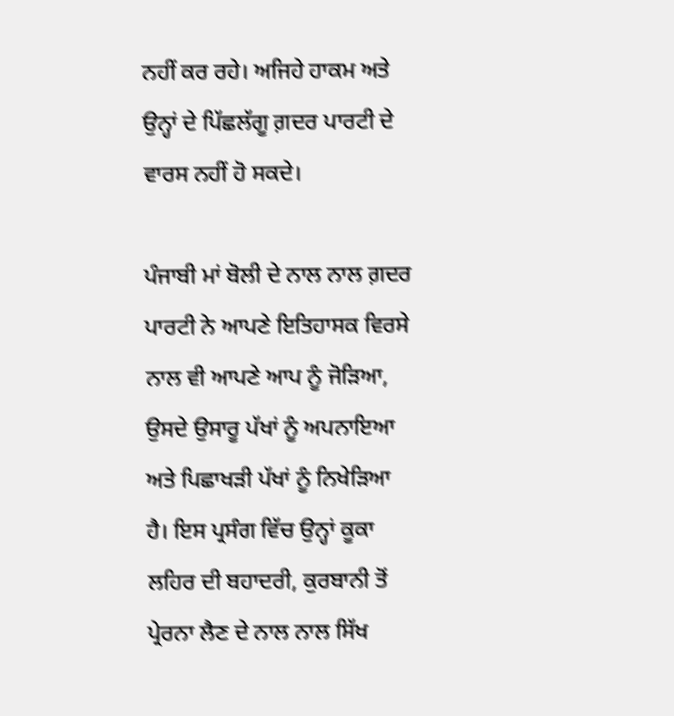ਨਹੀਂ ਕਰ ਰਹੇ। ਅਜਿਹੇ ਹਾਕਮ ਅਤੇ ਉਨ੍ਹਾਂ ਦੇ ਪਿੱਛਲੱਗੂ ਗ਼ਦਰ ਪਾਰਟੀ ਦੇ ਵਾਰਸ ਨਹੀਂ ਹੋ ਸਕਦੇ।

ਪੰਜਾਬੀ ਮਾਂ ਬੋਲੀ ਦੇ ਨਾਲ ਨਾਲ ਗ਼ਦਰ ਪਾਰਟੀ ਨੇ ਆਪਣੇ ਇਤਿਹਾਸਕ ਵਿਰਸੇ ਨਾਲ ਵੀ ਆਪਣੇ ਆਪ ਨੂੰ ਜੋੜਿਆ, ਉਸਦੇ ਉਸਾਰੂ ਪੱਖਾਂ ਨੂੰ ਅਪਨਾਇਆ ਅਤੇ ਪਿਛਾਖੜੀ ਪੱਖਾਂ ਨੂੰ ਨਿਖੇੜਿਆ ਹੈ। ਇਸ ਪ੍ਰਸੰਗ ਵਿੱਚ ਉਨ੍ਹਾਂ ਕੂਕਾ ਲਹਿਰ ਦੀ ਬਹਾਦਰੀ, ਕੁਰਬਾਨੀ ਤੋਂ ਪ੍ਰੇਰਨਾ ਲੈਣ ਦੇ ਨਾਲ ਨਾਲ ਸਿੱਖ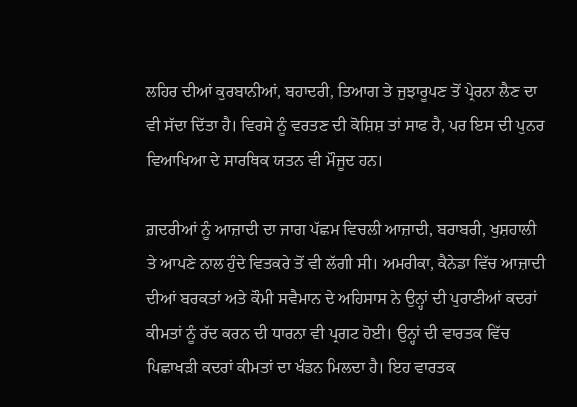ਲਹਿਰ ਦੀਆਂ ਕੁਰਬਾਨੀਆਂ, ਬਹਾਦਰੀ, ਤਿਆਗ ਤੇ ਜੁਝਾਰੂਪਣ ਤੋਂ ਪ੍ਰੇਰਨਾ ਲੈਣ ਦਾ ਵੀ ਸੱਦਾ ਦਿੱਤਾ ਹੈ। ਵਿਰਸੇ ਨੂੰ ਵਰਤਣ ਦੀ ਕੋਸ਼ਿਸ਼ ਤਾਂ ਸਾਫ ਹੈ, ਪਰ ਇਸ ਦੀ ਪੁਨਰ ਵਿਆਖਿਆ ਦੇ ਸਾਰਥਿਕ ਯਤਨ ਵੀ ਮੌਜੂਦ ਹਨ।

ਗ਼ਦਰੀਆਂ ਨੂੰ ਆਜ਼ਾਦੀ ਦਾ ਜਾਗ ਪੱਛਮ ਵਿਚਲੀ ਆਜ਼ਾਦੀ, ਬਰਾਬਰੀ, ਖੁਸ਼ਹਾਲੀ ਤੇ ਆਪਣੇ ਨਾਲ ਹੁੰਦੇ ਵਿਤਕਰੇ ਤੋਂ ਵੀ ਲੱਗੀ ਸੀ। ਅਮਰੀਕਾ, ਕੈਨੇਡਾ ਵਿੱਚ ਆਜ਼ਾਦੀ ਦੀਆਂ ਬਰਕਤਾਂ ਅਤੇ ਕੌਮੀ ਸਵੈਮਾਨ ਦੇ ਅਹਿਸਾਸ ਨੇ ਉਨ੍ਹਾਂ ਦੀ ਪੁਰਾਣੀਆਂ ਕਦਰਾਂ ਕੀਮਤਾਂ ਨੂੰ ਰੱਦ ਕਰਨ ਦੀ ਧਾਰਨਾ ਵੀ ਪ੍ਰਗਟ ਹੋਈ। ਉਨ੍ਹਾਂ ਦੀ ਵਾਰਤਕ ਵਿੱਚ ਪਿਛਾਖੜੀ ਕਦਰਾਂ ਕੀਮਤਾਂ ਦਾ ਖੰਡਨ ਮਿਲਦਾ ਹੈ। ਇਹ ਵਾਰਤਕ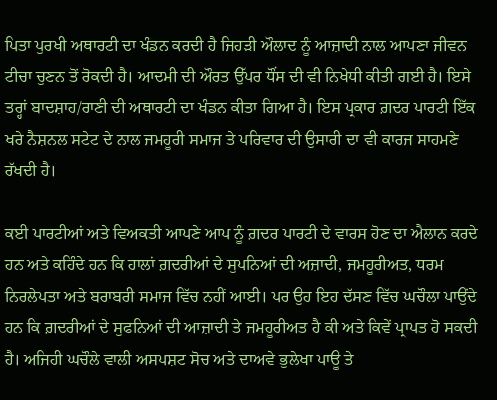ਪਿਤਾ ਪੁਰਖੀ ਅਥਾਰਟੀ ਦਾ ਖੰਡਨ ਕਰਦੀ ਹੈ ਜਿਹੜੀ ਔਲਾਦ ਨੂੰ ਆਜ਼ਾਦੀ ਨਾਲ ਆਪਣਾ ਜੀਵਨ ਟੀਚਾ ਚੁਣਨ ਤੋਂ ਰੋਕਦੀ ਹੈ। ਆਦਮੀ ਦੀ ਔਰਤ ਉੱਪਰ ਧੌਂਸ ਦੀ ਵੀ ਨਿਖੇਧੀ ਕੀਤੀ ਗਈ ਹੈ। ਇਸੇ ਤਰ੍ਹਾਂ ਬਾਦਸ਼ਾਹ/ਰਾਣੀ ਦੀ ਅਥਾਰਟੀ ਦਾ ਖੰਡਨ ਕੀਤਾ ਗਿਆ ਹੈ। ਇਸ ਪ੍ਰਕਾਰ ਗ਼ਦਰ ਪਾਰਟੀ ਇੱਕ ਖਰੇ ਨੈਸ਼ਨਲ ਸਟੇਟ ਦੇ ਨਾਲ ਜਮਹੂਰੀ ਸਮਾਜ ਤੇ ਪਰਿਵਾਰ ਦੀ ਉਸਾਰੀ ਦਾ ਵੀ ਕਾਰਜ ਸਾਹਮਣੇ ਰੱਖਦੀ ਹੈ।

ਕਈ ਪਾਰਟੀਆਂ ਅਤੇ ਵਿਅਕਤੀ ਆਪਣੇ ਆਪ ਨੂੰ ਗ਼ਦਰ ਪਾਰਟੀ ਦੇ ਵਾਰਸ ਹੋਣ ਦਾ ਐਲਾਨ ਕਰਦੇ ਹਨ ਅਤੇ ਕਹਿੰਦੇ ਹਨ ਕਿ ਹਾਲਾਂ ਗ਼ਦਰੀਆਂ ਦੇ ਸੁਪਨਿਆਂ ਦੀ ਅਜ਼ਾਦੀ, ਜਮਹੂਰੀਅਤ, ਧਰਮ ਨਿਰਲੇਪਤਾ ਅਤੇ ਬਰਾਬਰੀ ਸਮਾਜ ਵਿੱਚ ਨਹੀਂ ਆਈ। ਪਰ ਉਹ ਇਹ ਦੱਸਣ ਵਿੱਚ ਘਚੌਲਾ ਪਾਉਂਦੇ ਹਨ ਕਿ ਗ਼ਦਰੀਆਂ ਦੇ ਸੁਫਨਿਆਂ ਦੀ ਆਜ਼ਾਦੀ ਤੇ ਜਮਹੂਰੀਅਤ ਹੈ ਕੀ ਅਤੇ ਕਿਵੇਂ ਪ੍ਰਾਪਤ ਹੋ ਸਕਦੀ ਹੈ। ਅਜਿਹੀ ਘਚੌਲੇ ਵਾਲੀ ਅਸਪਸ਼ਟ ਸੋਚ ਅਤੇ ਦਾਅਵੇ ਭੁਲੇਖਾ ਪਾਊ ਤੇ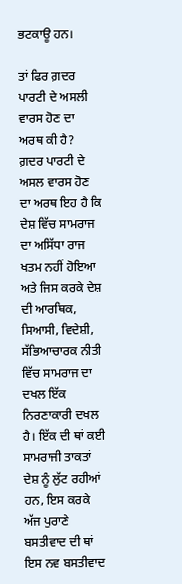ਭਟਕਾਊ ਹਨ।

ਤਾਂ ਫਿਰ ਗ਼ਦਰ ਪਾਰਟੀ ਦੇ ਅਸਲੀ ਵਾਰਸ ਹੋਣ ਦਾ ਅਰਥ ਕੀ ਹੈ? ਗ਼ਦਰ ਪਾਰਟੀ ਦੇ ਅਸਲ ਵਾਰਸ ਹੋਣ ਦਾ ਅਰਥ ਇਹ ਹੈ ਕਿ ਦੇਸ਼ ਵਿੱਚ ਸਾਮਰਾਜ ਦਾ ਅਸਿੱਧਾ ਰਾਜ ਖਤਮ ਨਹੀਂ ਹੋਇਆ ਅਤੇ ਜਿਸ ਕਰਕੇ ਦੇਸ਼ ਦੀ ਆਰਥਿਕ, ਸਿਆਸੀ, ਵਿਦੇਸ਼ੀ, ਸੱਭਿਆਚਾਰਕ ਨੀਤੀ ਵਿੱਚ ਸਾਮਰਾਜ ਦਾ ਦਖਲ ਇੱਕ ਨਿਰਣਾਕਾਰੀ ਦਖਲ ਹੈ। ਇੱਕ ਦੀ ਥਾਂ ਕਈ ਸਾਮਰਾਜੀ ਤਾਕਤਾਂ ਦੇਸ਼ ਨੂੰ ਲੁੱਟ ਰਹੀਆਂ ਹਨ, ਇਸ ਕਰਕੇ ਅੱਜ ਪੁਰਾਣੇ ਬਸਤੀਵਾਦ ਦੀ ਥਾਂ ਇਸ ਨਵ ਬਸਤੀਵਾਦ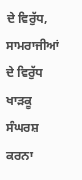ਦੇ ਵਿਰੁੱਧ, ਸਾਮਰਾਜੀਆਂ ਦੇ ਵਿਰੁੱਧ ਖਾੜਕੂ ਸੰਘਰਸ਼ ਕਰਨਾ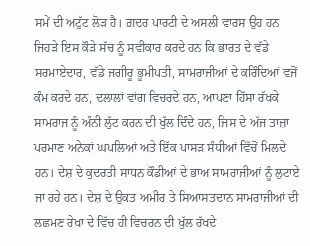ਸਮੇਂ ਦੀ ਅਟੁੱਟ ਲੋੜ ਹੈ। ਗ਼ਦਰ ਪਾਰਟੀ ਦੇ ਅਸਲੀ ਵਾਰਸ ਉਹ ਹਨ ਜਿਹੜੇ ਇਸ ਕੌੜੇ ਸੱਚ ਨੂੰ ਸਵੀਕਾਰ ਕਰਦੇ ਹਨ ਕਿ ਭਾਰਤ ਦੇ ਵੱਡੇ ਸਰਮਾਏਦਾਰ, ਵੱਡੇ ਜਗੀਰੂ ਭੂਮੀਪਤੀ, ਸਾਮਰਾਜੀਆਂ ਦੇ ਕਰਿੰਦਿਆਂ ਵਜੋਂ ਕੰਮ ਕਰਦੇ ਹਨ, ਦਲਾਲਾਂ ਵਾਂਗ ਵਿਚਰਦੇ ਹਨ, ਆਪਣਾ ਹਿੱਸਾ ਰੱਖਕੇ ਸਾਮਰਾਜ ਨੂੰ ਅੰਨੀ ਲੁੱਟ ਕਰਨ ਦੀ ਖੁੱਲ ਦਿੰਦੇ ਹਨ, ਜਿਸ ਦੇ ਅੱਜ ਤਾਜ਼ਾ ਪਰਮਾਣ ਅਨੇਕਾਂ ਘਪਲਿਆਂ ਅਤੇ ਇੱਕ ਪਾਸੜ ਸੰਧੀਆਂ ਵਿੱਚੋਂ ਮਿਲਦੇ ਹਨ। ਦੇਸ਼ ਦੇ ਕੁਦਰਤੀ ਸਾਧਨ ਕੌਡੀਆਂ ਦੇ ਭਾਅ ਸਾਮਰਾਜੀਆਂ ਨੂੰ ਲੁਟਾਏ ਜਾ ਰਹੇ ਹਨ। ਦੇਸ਼ ਦੇ ਉਕਤ ਅਮੀਰ ਤੇ ਸਿਆਸਤਦਾਨ ਸਾਮਰਾਜੀਆਂ ਦੀ ਲਛਮਣ ਰੇਖਾ ਦੇ ਵਿੱਚ ਹੀ ਵਿਚਰਨ ਦੀ ਖੁੱਲ ਰੱਖਦੇ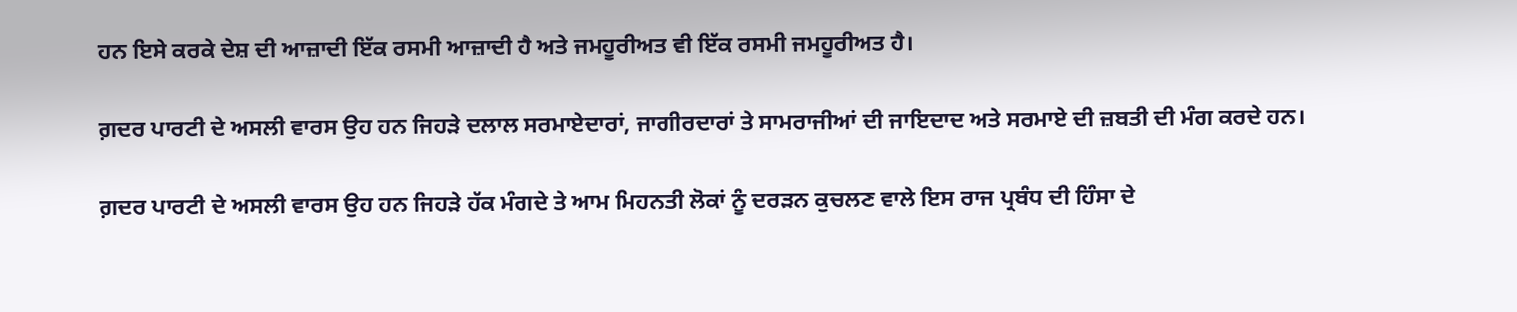ਹਨ ਇਸੇ ਕਰਕੇ ਦੇਸ਼ ਦੀ ਆਜ਼ਾਦੀ ਇੱਕ ਰਸਮੀ ਆਜ਼ਾਦੀ ਹੈ ਅਤੇ ਜਮਹੂਰੀਅਤ ਵੀ ਇੱਕ ਰਸਮੀ ਜਮਹੂਰੀਅਤ ਹੈ।

ਗ਼ਦਰ ਪਾਰਟੀ ਦੇ ਅਸਲੀ ਵਾਰਸ ਉਹ ਹਨ ਜਿਹੜੇ ਦਲਾਲ ਸਰਮਾਏਦਾਰਾਂ, ਜਾਗੀਰਦਾਰਾਂ ਤੇ ਸਾਮਰਾਜੀਆਂ ਦੀ ਜਾਇਦਾਦ ਅਤੇ ਸਰਮਾਏ ਦੀ ਜ਼ਬਤੀ ਦੀ ਮੰਗ ਕਰਦੇ ਹਨ।

ਗ਼ਦਰ ਪਾਰਟੀ ਦੇ ਅਸਲੀ ਵਾਰਸ ਉਹ ਹਨ ਜਿਹੜੇ ਹੱਕ ਮੰਗਦੇ ਤੇ ਆਮ ਮਿਹਨਤੀ ਲੋਕਾਂ ਨੂੰ ਦਰੜਨ ਕੁਚਲਣ ਵਾਲੇ ਇਸ ਰਾਜ ਪ੍ਰਬੰਧ ਦੀ ਹਿੰਸਾ ਦੇ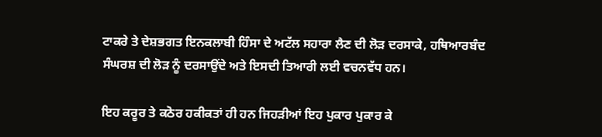ਟਾਕਰੇ ਤੇ ਦੇਸ਼ਭਗਤ ਇਨਕਲਾਬੀ ਹਿੰਸਾ ਦੇ ਅਟੱਲ ਸਹਾਰਾ ਲੈਣ ਦੀ ਲੋੜ ਦਰਸਾਕੇ, ਹਥਿਆਰਬੰਦ ਸੰਘਰਸ਼ ਦੀ ਲੋੜ ਨੂੰ ਦਰਸਾਉਂਦੇ ਅਤੇ ਇਸਦੀ ਤਿਆਰੀ ਲਈ ਵਚਨਵੱਧ ਹਨ।

ਇਹ ਕਰੂਰ ਤੇ ਕਠੋਰ ਹਕੀਕਤਾਂ ਹੀ ਹਨ ਜਿਹੜੀਆਂ ਇਹ ਪੁਕਾਰ ਪੁਕਾਰ ਕੇ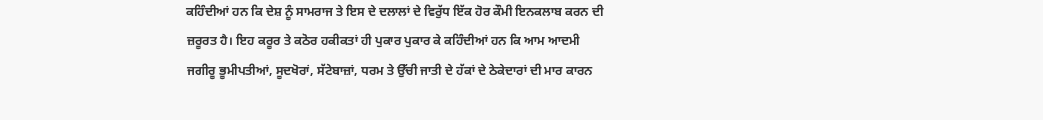ਕਹਿੰਦੀਆਂ ਹਨ ਕਿ ਦੇਸ਼ ਨੂੰ ਸਾਮਰਾਜ ਤੇ ਇਸ ਦੇ ਦਲਾਲਾਂ ਦੇ ਵਿਰੁੱਧ ਇੱਕ ਹੋਰ ਕੌਮੀ ਇਨਕਲਾਬ ਕਰਨ ਦੀ ਜ਼ਰੂਰਤ ਹੈ। ਇਹ ਕਰੂਰ ਤੇ ਕਠੋਰ ਹਕੀਕਤਾਂ ਹੀ ਪੁਕਾਰ ਪੁਕਾਰ ਕੇ ਕਹਿੰਦੀਆਂ ਹਨ ਕਿ ਆਮ ਆਦਮੀ ਜਗੀਰੂ ਭੂਮੀਪਤੀਆਂ, ਸੂਦਖੋਰਾਂ, ਸੱਟੇਬਾਜ਼ਾਂ, ਧਰਮ ਤੇ ਉੱਚੀ ਜਾਤੀ ਦੇ ਹੱਕਾਂ ਦੇ ਠੇਕੇਦਾਰਾਂ ਦੀ ਮਾਰ ਕਾਰਨ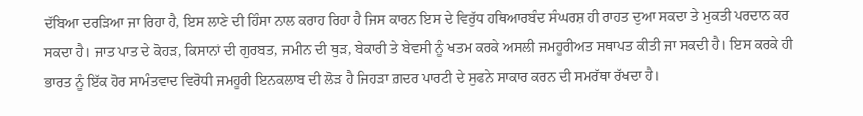ਦੱਬਿਆ ਦਰੜਿਆ ਜਾ ਰਿਹਾ ਹੈ, ਇਸ ਲਾਣੇ ਦੀ ਹਿੰਸਾ ਨਾਲ ਕਰਾਹ ਰਿਹਾ ਹੈ ਜਿਸ ਕਾਰਨ ਇਸ ਦੇ ਵਿਰੁੱਧ ਹਥਿਆਰਬੰਦ ਸੰਘਰਸ਼ ਹੀ ਰਾਹਤ ਦੁਆ ਸਕਦਾ ਤੇ ਮੁਕਤੀ ਪਰਦਾਨ ਕਰ ਸਕਦਾ ਹੈ। ਜਾਤ ਪਾਤ ਦੇ ਕੋਹੜ, ਕਿਸਾਨਾਂ ਦੀ ਗੁਰਬਤ, ਜਮੀਨ ਦੀ ਥੁੜ, ਬੇਕਾਰੀ ਤੇ ਬੇਵਸੀ ਨੂੰ ਖਤਮ ਕਰਕੇ ਅਸਲੀ ਜਮਹੂਰੀਅਤ ਸਥਾਪਤ ਕੀਤੀ ਜਾ ਸਕਦੀ ਹੈ। ਇਸ ਕਰਕੇ ਹੀ ਭਾਰਤ ਨੂੰ ਇੱਕ ਹੋਰ ਸਾਮੰਤਵਾਦ ਵਿਰੋਧੀ ਜਮਹੂਰੀ ਇਨਕਲਾਬ ਦੀ ਲੋੜ ਹੈ ਜਿਹੜਾ ਗ਼ਦਰ ਪਾਰਟੀ ਦੇ ਸੁਫਨੇ ਸਾਕਾਰ ਕਰਨ ਦੀ ਸਮਰੱਥਾ ਰੱਖਦਾ ਹੈ।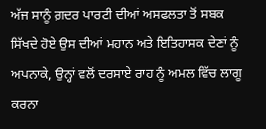ਅੱਜ ਸਾਨੂੰ ਗ਼ਦਰ ਪਾਰਟੀ ਦੀਆਂ ਅਸਫਲਤਾ ਤੋਂ ਸਬਕ ਸਿੱਖਦੇ ਹੋਏ ਉਸ ਦੀਆਂ ਮਹਾਨ ਅਤੇ ਇਤਿਹਾਸਕ ਦੇਣਾਂ ਨੂੰ ਅਪਨਾਕੇ, ਉਨ੍ਹਾਂ ਵਲੋਂ ਦਰਸਾਏ ਰਾਹ ਨੂੰ ਅਮਲ ਵਿੱਚ ਲਾਗੂ ਕਰਨਾ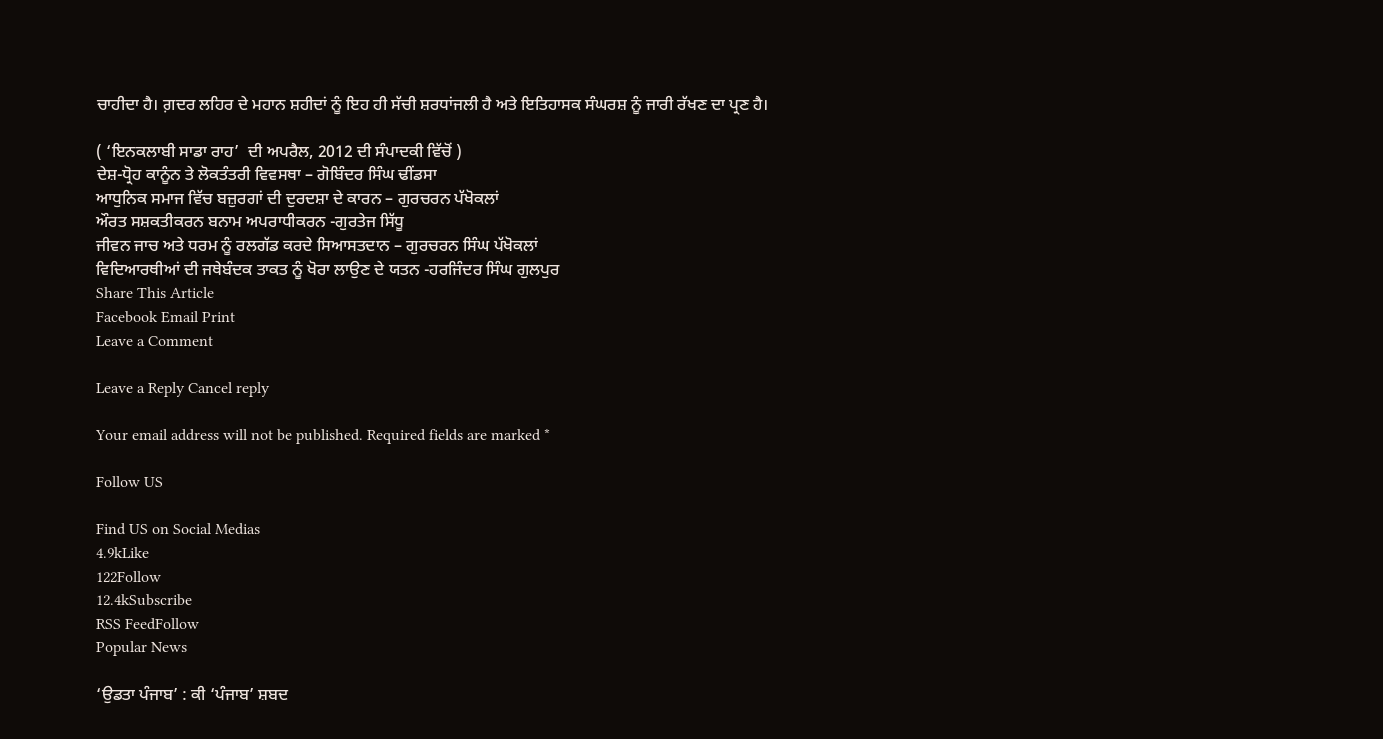ਚਾਹੀਦਾ ਹੈ। ਗ਼ਦਰ ਲਹਿਰ ਦੇ ਮਹਾਨ ਸ਼ਹੀਦਾਂ ਨੂੰ ਇਹ ਹੀ ਸੱਚੀ ਸ਼ਰਧਾਂਜਲੀ ਹੈ ਅਤੇ ਇਤਿਹਾਸਕ ਸੰਘਰਸ਼ ਨੂੰ ਜਾਰੀ ਰੱਖਣ ਦਾ ਪ੍ਰਣ ਹੈ।

( ‘ਇਨਕਲਾਬੀ ਸਾਡਾ ਰਾਹ’  ਦੀ ਅਪਰੈਲ, 2012 ਦੀ ਸੰਪਾਦਕੀ ਵਿੱਚੋਂ )
ਦੇਸ਼-ਧ੍ਰੋਹ ਕਾਨੂੰਨ ਤੇ ਲੋਕਤੰਤਰੀ ਵਿਵਸਥਾ – ਗੋਬਿੰਦਰ ਸਿੰਘ ਢੀਂਡਸਾ
ਆਧੁਨਿਕ ਸਮਾਜ ਵਿੱਚ ਬਜ਼ੁਰਗਾਂ ਦੀ ਦੁਰਦਸ਼ਾ ਦੇ ਕਾਰਨ – ਗੁਰਚਰਨ ਪੱਖੋਕਲਾਂ
ਔਰਤ ਸਸ਼ਕਤੀਕਰਨ ਬਨਾਮ ਅਪਰਾਧੀਕਰਨ -ਗੁਰਤੇਜ ਸਿੱਧੂ
ਜੀਵਨ ਜਾਚ ਅਤੇ ਧਰਮ ਨੂੰ ਰਲਗੱਡ ਕਰਦੇ ਸਿਆਸਤਦਾਨ – ਗੁਰਚਰਨ ਸਿੰਘ ਪੱਖੋਕਲਾਂ
ਵਿਦਿਆਰਥੀਆਂ ਦੀ ਜਥੇਬੰਦਕ ਤਾਕਤ ਨੂੰ ਖੋਰਾ ਲਾਉਣ ਦੇ ਯਤਨ -ਹਰਜਿੰਦਰ ਸਿੰਘ ਗੁਲਪੁਰ
Share This Article
Facebook Email Print
Leave a Comment

Leave a Reply Cancel reply

Your email address will not be published. Required fields are marked *

Follow US

Find US on Social Medias
4.9kLike
122Follow
12.4kSubscribe
RSS FeedFollow
Popular News

‘ਉਡਤਾ ਪੰਜਾਬ’ : ਕੀ ‘ਪੰਜਾਬ’ ਸ਼ਬਦ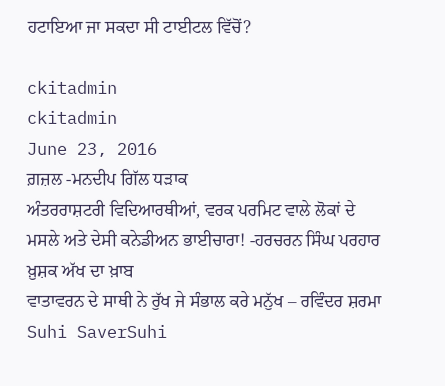ਹਟਾਇਆ ਜਾ ਸਕਦਾ ਸੀ ਟਾਈਟਲ ਵਿੱਚੋਂ?

ckitadmin
ckitadmin
June 23, 2016
ਗ਼ਜ਼ਲ -ਮਨਦੀਪ ਗਿੱਲ ਧੜਾਕ
ਅੰਤਰਰਾਸ਼ਟਰੀ ਵਿਦਿਆਰਥੀਆਂ, ਵਰਕ ਪਰਮਿਟ ਵਾਲੇ ਲੋਕਾਂ ਦੇ ਮਸਲੇ ਅਤੇ ਦੇਸੀ ਕਨੇਡੀਅਨ ਭਾਈਚਾਰਾ! -ਹਰਚਰਨ ਸਿੰਘ ਪਰਹਾਰ
ਖ਼ੁਸ਼ਕ ਅੱਖ ਦਾ ਖ਼ਾਬ
ਵਾਤਾਵਰਨ ਦੇ ਸਾਥੀ ਨੇ ਰੁੱਖ ਜੇ ਸੰਭਾਲ ਕਰੇ ਮਨੁੱਖ – ਰਵਿੰਦਰ ਸ਼ਰਮਾ
Suhi SaverSuhi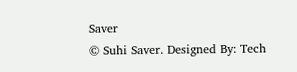Saver
© Suhi Saver. Designed By: Tech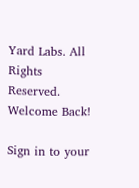Yard Labs. All Rights Reserved.
Welcome Back!

Sign in to your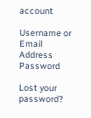account

Username or Email Address
Password

Lost your password?